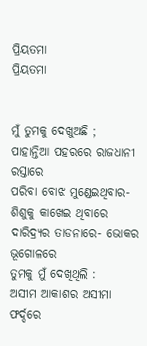ପ୍ରିୟତମା
ପ୍ରିୟତମା


ମୁଁ ତୁମକୁ ଦେଖୁଅଛି ;
ପାହାନ୍ତିଆ ପହରରେ ରାଜଧାନୀ ରସ୍ତାରେ
ପରିବା ବୋଝ ମୁଣ୍ଡେଇଥିବାର-ଶିଶୁକୁ କାଖେଇ ଥିବାରେ
ଦାରିଦ୍ର୍ୟର ତାଡନାରେ- ଭୋକର ଭୂଗୋଳରେ
ତୁମକୁ ମୁଁ ଦେଖିଥିଲି :
ଅସୀମ ଆକାଶର ଅସୀମା ଫର୍ଦ୍ଦରେ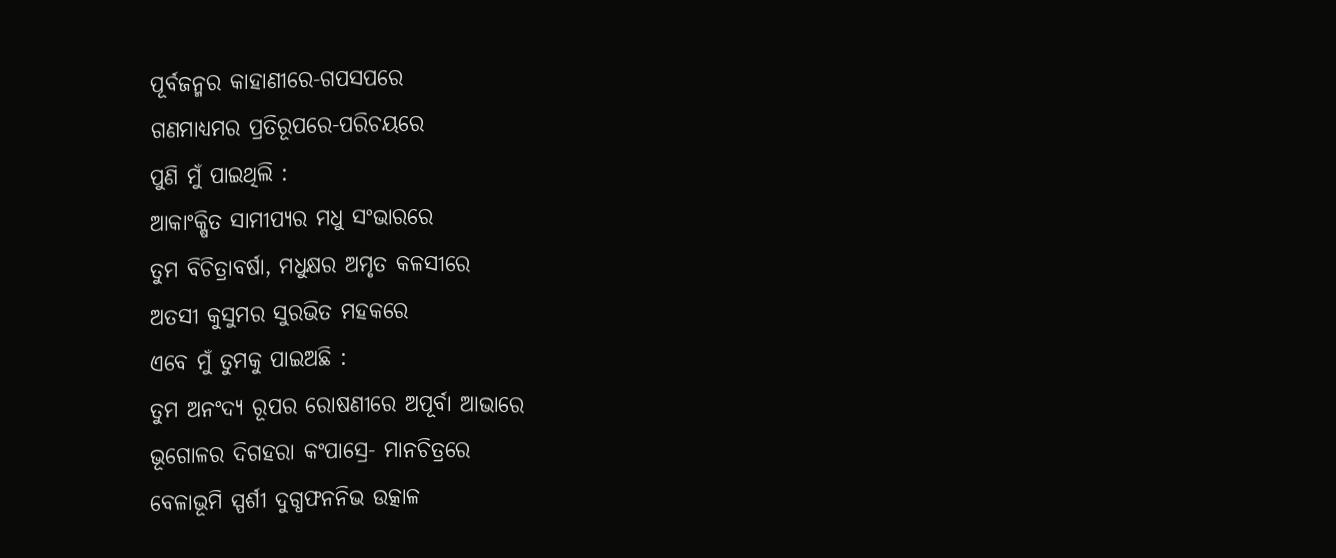ପୂର୍ବଜନ୍ମର କାହାଣୀରେ-ଗପସପରେ
ଗଣମାଧ୍ୟମର ପ୍ରତିରୂପରେ-ପରିଚୟରେ
ପୁଣି ମୁଁ ପାଇଥିଲି :
ଆକାଂକ୍ଷିତ ସାମୀପ୍ୟର ମଧୁ ସଂଭାରରେ
ତୁମ ବିଚିତ୍ରାବର୍ଷା, ମଧୁକ୍ଷର ଅମୃତ କଳସୀରେ
ଅତସୀ କୁସୁମର ସୁରଭିତ ମହକରେ
ଏବେ ମୁଁ ତୁମକୁ ପାଇଅଛି :
ତୁମ ଅନଂଦ୍ୟ ରୂପର ରୋଷଣୀରେ ଅପୂର୍ବା ଆଭାରେ
ଭୂଗୋଳର ଦିଗହରା କଂପାସ୍ରେ- ମାନଚିତ୍ରରେ
ବେଳାଭୂମି ସ୍ପର୍ଶୀ ଦୁଗ୍ଧଫନନିଭ ଉତ୍କାଳ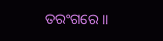ତରଂଗରେ ।।